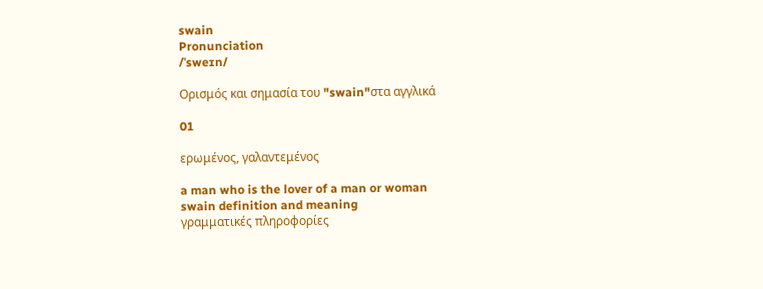swain
Pronunciation
/ˈsweɪn/

Ορισμός και σημασία του "swain"στα αγγλικά

01

ερωμένος, γαλαντεμένος

a man who is the lover of a man or woman
swain definition and meaning
γραμματικές πληροφορίες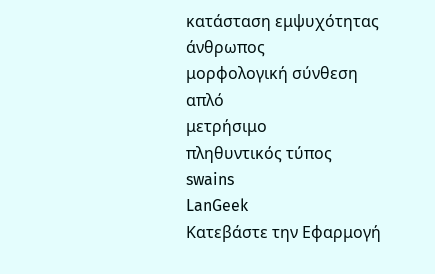κατάσταση εμψυχότητας
άνθρωπος
μορφολογική σύνθεση
απλό
μετρήσιμο
πληθυντικός τύπος
swains
LanGeek
Κατεβάστε την Εφαρμογή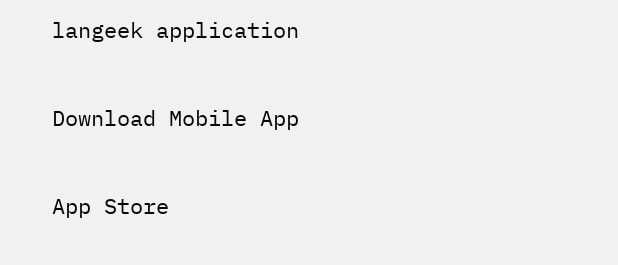langeek application

Download Mobile App

App Store